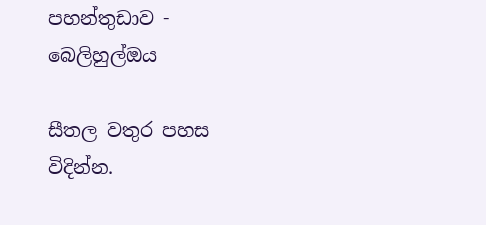පහන්තුඩාව - බෙලිහුල්ඔය

සීතල වතුර පහස විදින්න.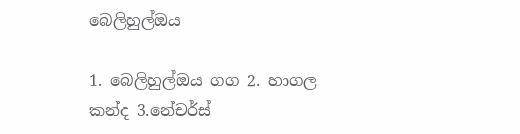බෙලිහුල්ඔය

1. බෙලිහුල්ඔය ගග 2. හාගල කන්ද 3.නේචර්ස්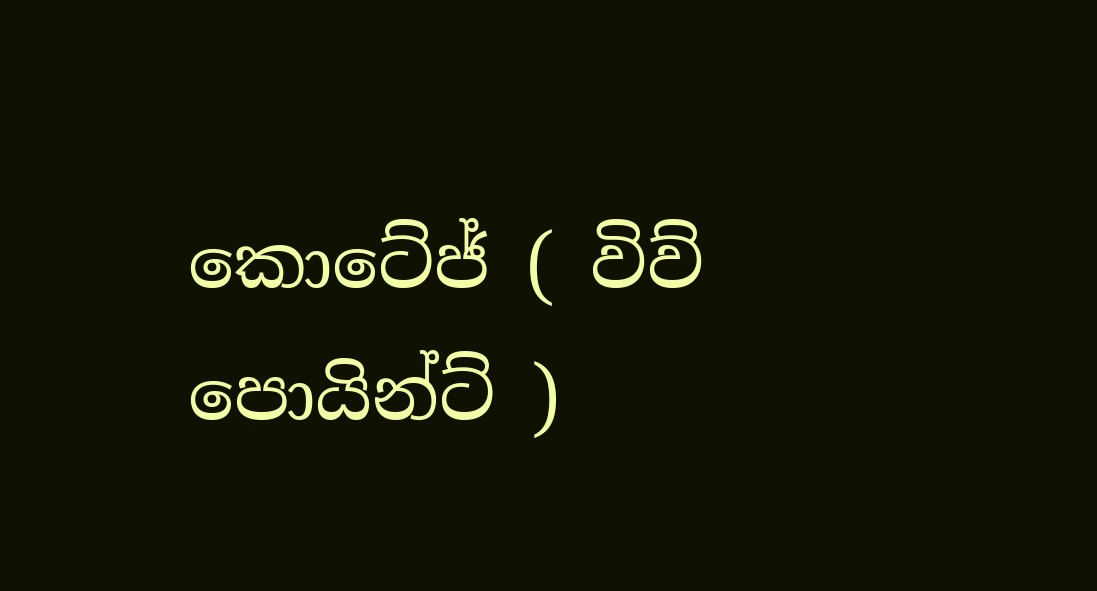කොටේජ් ( විව් පොයින්ට් )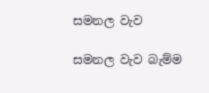සමනල වැව

සමනල වැව බැම්ම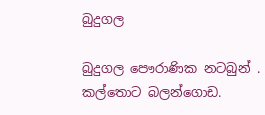බුදුගල

බුදුගල පෞරාණික නටබුන් . කල්තොට බලන්ගොඩ.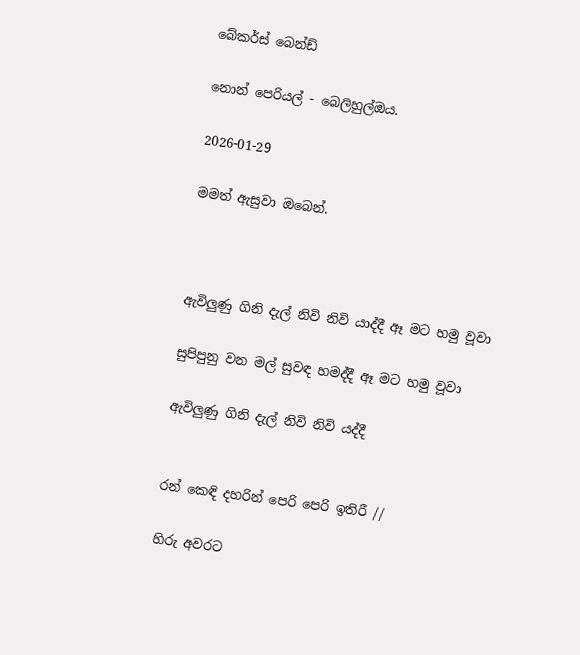බේකර්ස් බෙන්ඩ්

නොන් පෙරියල් - බෙලිහුල්ඔය.

2026-01-29

මමත් ඇසුවා ඔබෙන්.



ඇවිලුණු ගිනි දැල් නිවි නිවි යාද්දී ඈ මට හමු වූවා

සුපිපුනු වන මල් සුවඳ හමද්දී ඈ මට හමු වූවා

ඇවිලුණු ගිනි දැල් නිවි නිවි යද්දී


රන් කෙඳි දහරින් පෙරි පෙරි ඉතිරී //

හිරු අවරට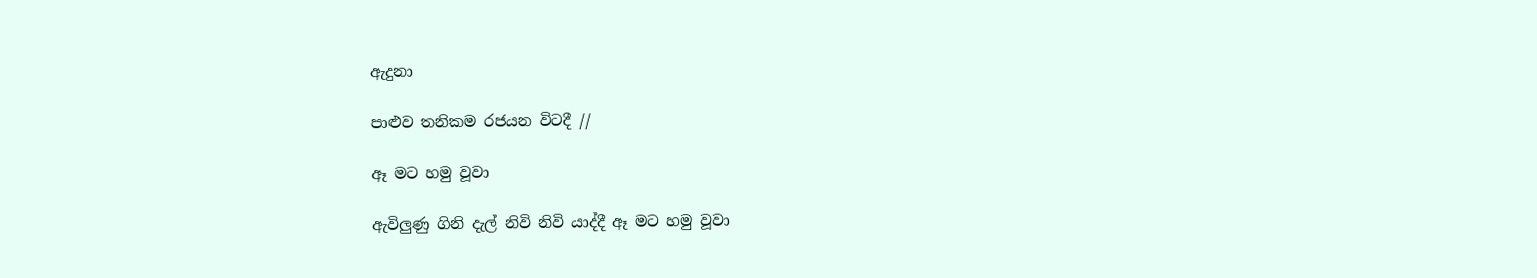ඇදුනා

පාළුව තනිකම රජයන විටදී //

ඈ මට හමු වූවා

ඇවිලුණු ගිනි දැල් නිවි නිවි යාද්දී ඈ මට හමු වූවා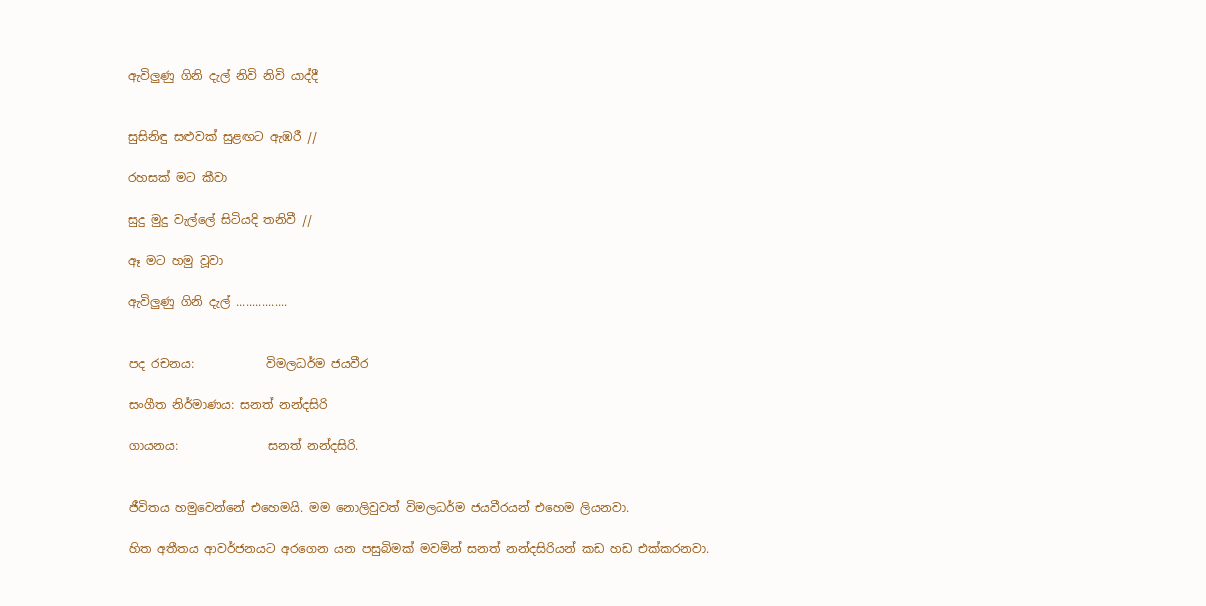ඇවිලුණු ගිනි දැල් නිවි නිවි යාද්දී


සුසිනිඳු සළුවක් සුළඟට ඇඹරී //

රහසක් මට කීවා

සුදු මුදු වැල්ලේ සිටියදි තනිවී //

ඈ මට හමු වූවා

ඇවිලුණු ගිනි දැල් ................


පද රචනය:            විමලධර්ම ජයවීර

සංගීත නිර්මාණය: සනත් නන්දසිරි

ගායනය:               සනත් නන්දසිරි.


ජීවිතය හමුවෙන්නේ එහෙමයි. මම නොලිවුවත් විමලධර්ම ජයවීරයන් එහෙම ලියනවා.

හිත අතීතය ආවර්ජනයට අරගෙන යන පසුබිමක් මවමින් සනත් නන්දසිරියන් කඩ හඩ එක්කරනවා.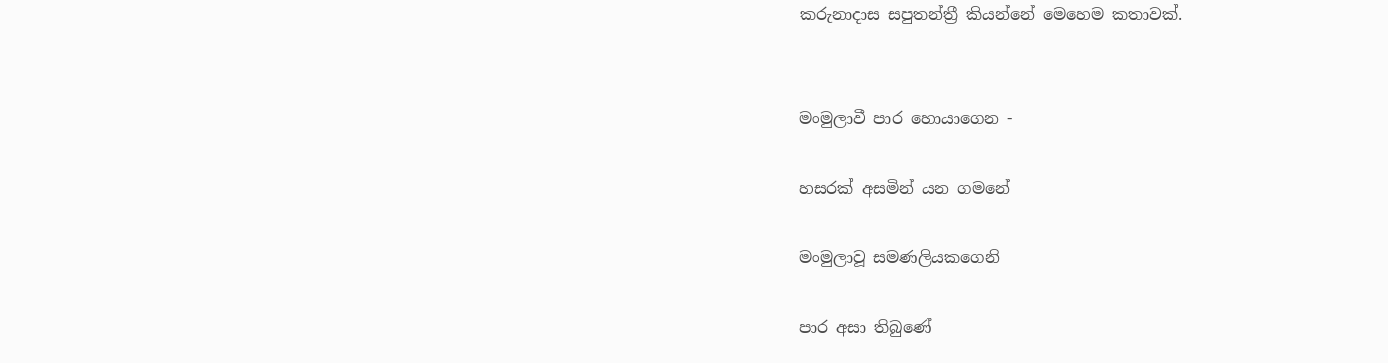කරුනාදාස සපුතන්ත්‍රී කියන්නේ මෙහෙම කතාවක්.


මංමුලාවී පාර හොයාගෙන -

හසරක් අසමින් යන ගමනේ

මංමුලාවූ සමණලියකගෙනි

පාර අසා තිබුණේ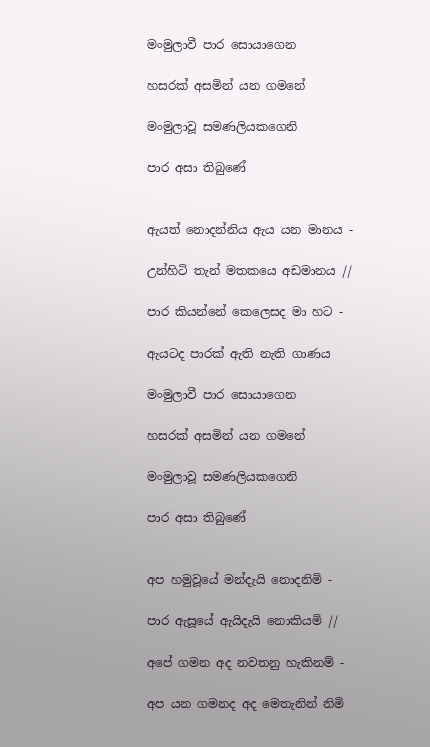මංමුලාවී පාර සොයාගෙන

හසරක් අසමින් යන ගමනේ

මංමුලාවූ සමණලියකගෙනි

පාර අසා තිබුණේ


ඇයත් නොදන්නිය ඇය යන මානය -

උන්හිටි තැන් මතකයෙ අඩමානය //

පාර කියන්නේ කෙලෙසද මා හට -

ඇයටද පාරක් ඇති නැති ගාණය

මංමුලාවී පාර සොයාගෙන

හසරක් අසමින් යන ගමනේ

මංමුලාවූ සමණලියකගෙනි

පාර අසා තිබුණේ


අප හමුවූයේ මන්දැයි නොදනිමි -

පාර ඇසූයේ ඇයිදැයි නොකියමි //

අපේ ගමන අද නවතනු හැකිනම් -

අප යන ගමනද අද මෙතැනින් නිමි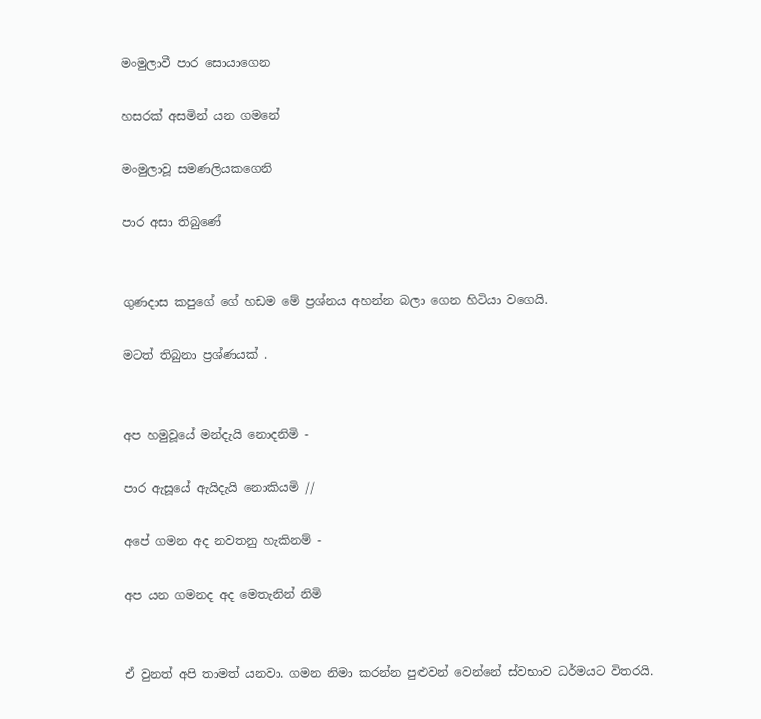මංමුලාවී පාර සොයාගෙන

හසරක් අසමින් යන ගමනේ

මංමුලාවූ සමණලියකගෙනි

පාර අසා තිබුණේ


ගුණදාස කපුගේ ගේ හඩම මේ ප්‍රශ්නය අහන්න බලා ගෙන හිටියා වගෙයි.

මටත් තිබුනා ප්‍රශ්ණයක් .


අප හමුවූයේ මන්දැයි නොදනිමි -

පාර ඇසූයේ ඇයිදැයි නොකියමි //

අපේ ගමන අද නවතනු හැකිනම් -

අප යන ගමනද අද මෙතැනින් නිමි


ඒ වුනත් අපි තාමත් යනවා. ගමන නිමා කරන්න පුළුවන් වෙන්නේ ස්වභාව ධර්මයට විතරයි.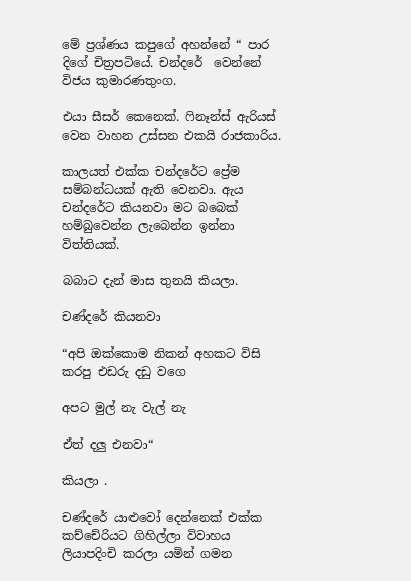මේ ප්‍රශ්ණය කපුගේ අහන්නේ “ පාර දිගේ චිත්‍රපටියේ. චන්දරේ  වෙන්නේ විජය කුමාරණතුංග.

එයා සීසර් කෙනෙක්. ෆිනෑන්ස් ඇරියස් වෙන වාහන උස්සන එකයි රාජකාරිය.

කාලයත් එක්ක චන්දරේට ප්‍රේම සම්බන්ධයක් ඇති වෙනවා. ඇය චන්දරේට කියනවා මට බබෙක් හම්බුවෙන්න ලැබෙන්න ඉන්නා විත්තියක්.

බබාට දැන් මාස තුනයි කියලා.

චණ්දරේ කියනවා

“අපි ඔක්කොම නිකන් අහකට විසි කරපු එඩරු දඩු වගෙ

අපට මුල් නැ වැල් නැ

ඒත් දලු එනවා“

කියලා .

චණ්දරේ යාළුවෝ දෙන්නෙක් එක්ක කච්චේරියට ගිහිල්ලා විවාහය ලියාපදිංචි කරලා යමින් ගමන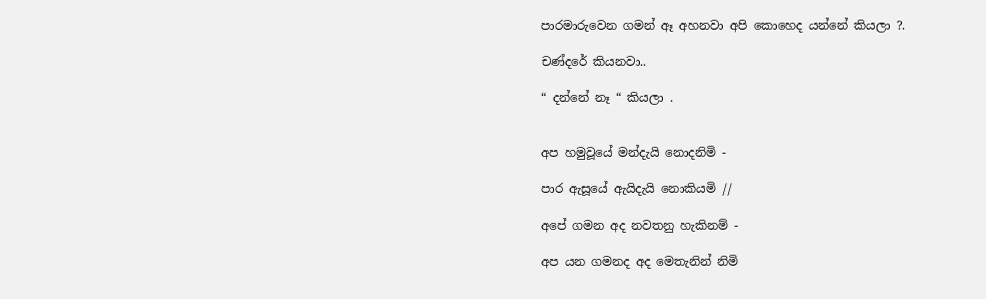පාරමාරුවෙන ගමන් ඈ අහනවා අපි කොහෙද යන්නේ කියලා ?.

චණ්දරේ කියනවා..

“ දන්නේ නෑ “ කියලා .


අප හමුවූයේ මන්දැයි නොදනිමි -

පාර ඇසූයේ ඇයිදැයි නොකියමි //

අපේ ගමන අද නවතනු හැකිනම් -

අප යන ගමනද අද මෙතැනින් නිමි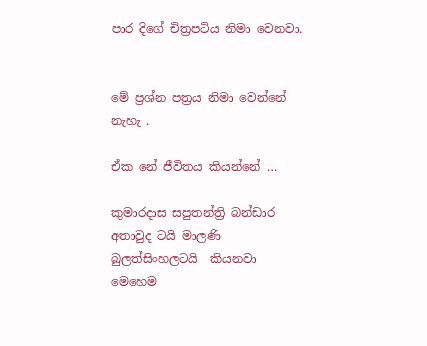පාර දිගේ චිත්‍රපටිය නිමා වෙනවා.


මේ ප්‍රශ්න පත්‍රය නිමා වෙන්නේ නැහැ .

ඒක නේ ජීවිතය කියන්නේ …

කුමාරදාස සපුතන්ත්‍රි බන්ඩාර අතාවුද ටයි මාලණි බුලත්සිංහලටයි  කියනවා මෙහෙම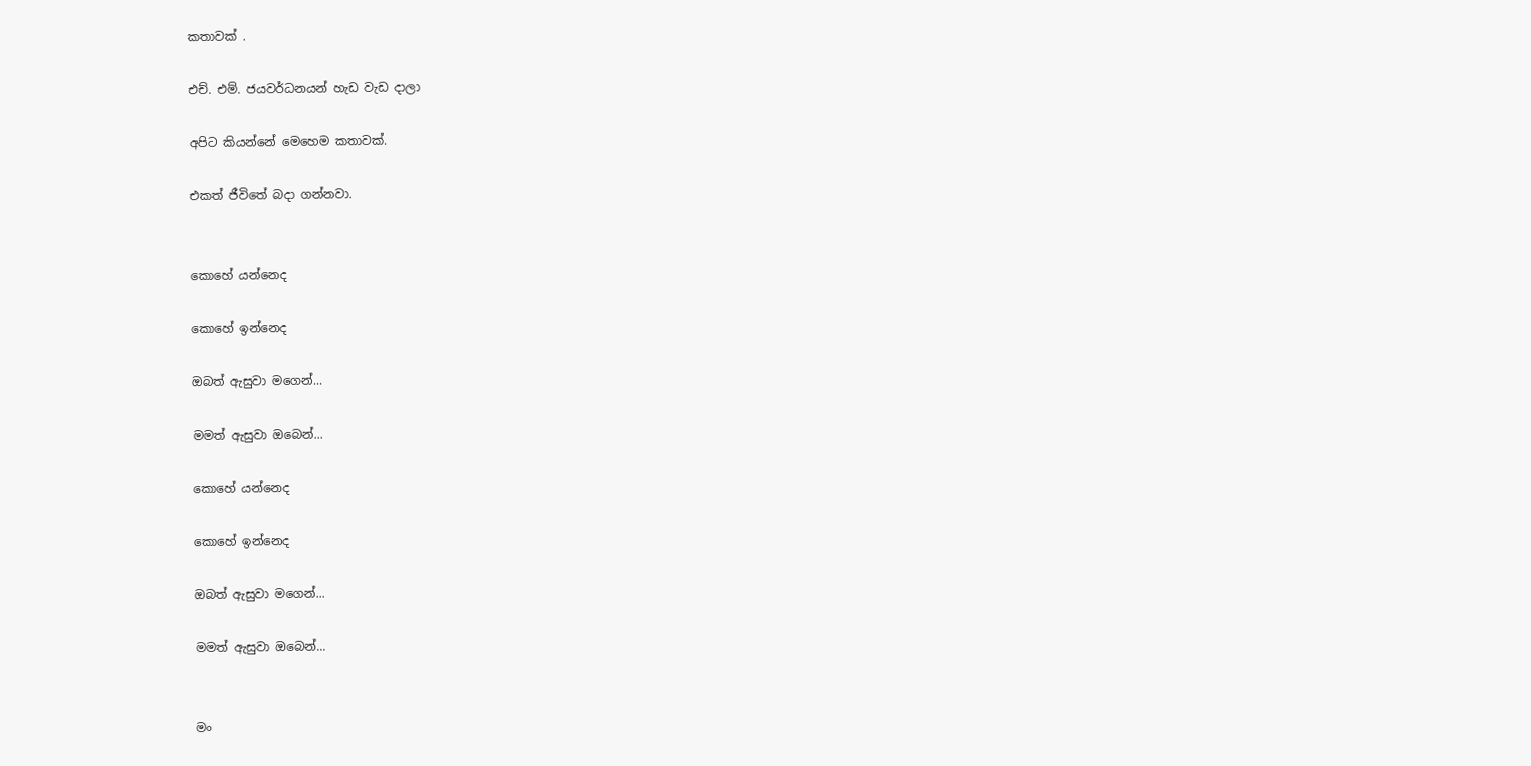කතාවක් .

එච්. එම්. ජයවර්ධනයන් හැඩ වැඩ දාලා

අපිට කියන්නේ මෙහෙම කතාවක්.

එකත් ජීවිතේ බදා ගන්නවා.


කොහේ යන්නෙද

කොහේ ඉන්නෙද

ඔබත් ඇසුවා මගෙන්...

මමත් ඇසුවා ඔබෙන්...

කොහේ යන්නෙද

කොහේ ඉන්නෙද

ඔබත් ඇසුවා මගෙන්...

මමත් ඇසුවා ඔබෙන්...


මං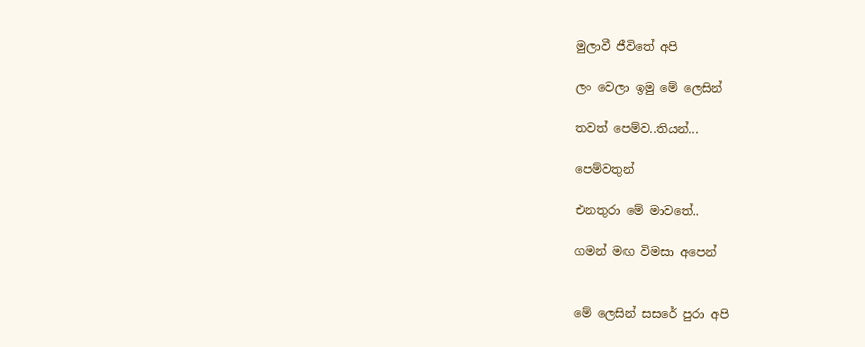මුලාවී ජීවිතේ අපි

ලං වෙලා ඉමු මේ ලෙසින්

තවත් පෙම්ව..තියන්...

පෙම්වතුන්

එනතුරා මේ මාවතේ..

ගමන් මඟ විමසා අපෙන්


මේ ලෙසින් සසරේ පුරා අපි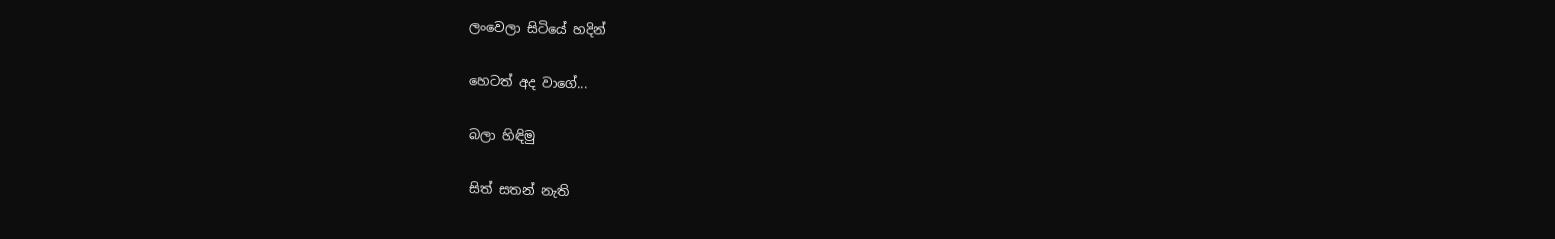ලංවෙලා සිටියේ හදින්

හෙටත් අද වාගේ...

බලා හිඳිමු

සිත් සතන් නැති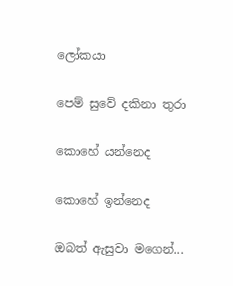ලෝකයා

පෙම් සුවේ දකිනා තුරා

කොහේ යන්නෙද

කොහේ ඉන්නෙද

ඔබත් ඇසුවා මගෙන්...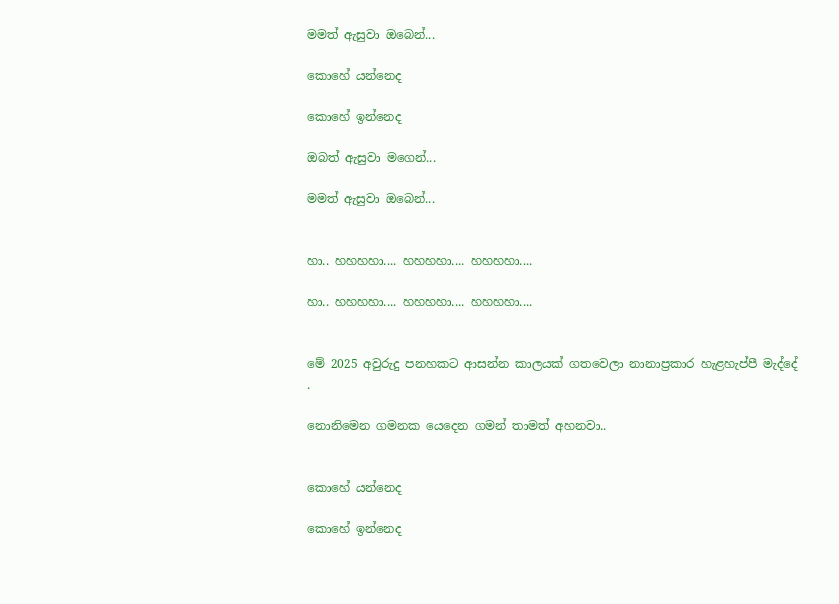මමත් ඇසුවා ඔබෙන්...

කොහේ යන්නෙද

කොහේ ඉන්නෙද

ඔබත් ඇසුවා මගෙන්...

මමත් ඇසුවා ඔබෙන්...


හා.. හහහහා.... හහහහා.... හහහහා....

හා.. හහහහා.... හහහහා.... හහහහා....


මේ 2025 අවුරුදු පනහකට ආසන්න කාලයක් ගතවෙලා නානාප්‍රකාර හැළහැප්පී මැද්දේ .

නොනිමෙන ගමනක යෙදෙන ගමන් තාමත් අහනවා..


කොහේ යන්නෙද

කොහේ ඉන්නෙද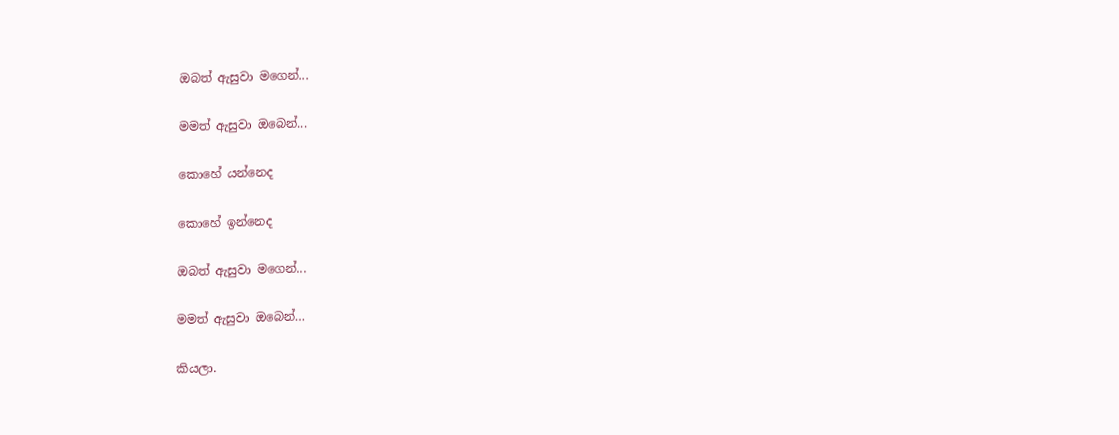ඔබත් ඇසුවා මගෙන්...

මමත් ඇසුවා ඔබෙන්...

කොහේ යන්නෙද

කොහේ ඉන්නෙද

ඔබත් ඇසුවා මගෙන්...

මමත් ඇසුවා ඔබෙන්…

කියලා.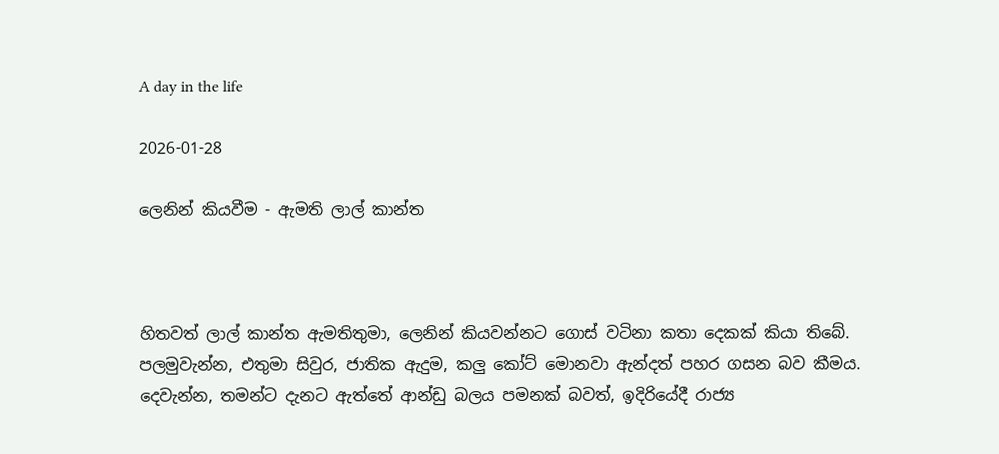A day in the life

2026-01-28

ලෙනින් කියවීම - ඇමති ලාල් කාන්ත



හිතවත් ලාල් කාන්ත ඇමතිතුමා, ලෙනින් කියවන්නට ගොස් වටිනා කතා දෙකක් කියා තිබේ. පලමුවැන්න, එතුමා සිවුර, ජාතික ඇදුම, කලු කෝට් මොනවා ඇන්දත් පහර ගසන බව කීමය. දෙවැන්න, තමන්ට දැනට ඇත්තේ ආන්ඩු බලය පමනක් බවත්, ඉදිරියේදී රාජ්‍ය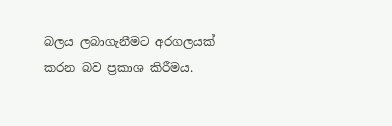බලය ලබාගැනීමට අරගලයක් කරන බව ප්‍රකාශ කිරීමය.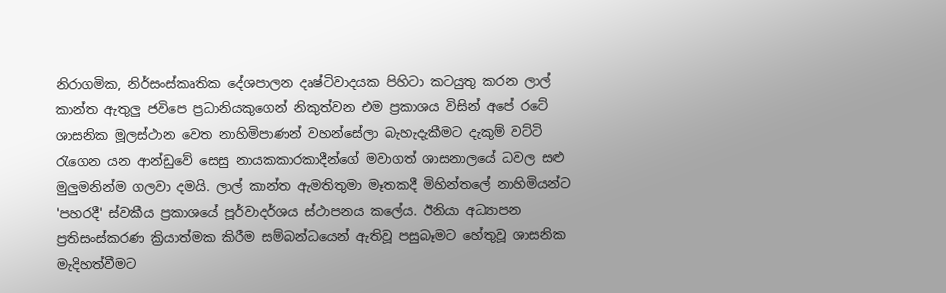නිරාගමික, නිර්සංස්කෘතික දේශපාලන දෘෂ්ටිවාදයක පිහිටා කටයුතු කරන ලාල් කාන්ත ඇතුලු ජවිපෙ ප්‍රධානියකුගෙන් නිකුත්වන එම ප්‍රකාශය විසින් අපේ රටේ ශාසනික මූලස්ථාන වෙත නාහිමිපාණන් වහන්සේලා බැහැදැකීමට දැකුම් වට්ටි රැගෙන යන ආන්ඩුවේ සෙසු නායකකාරකාදීන්ගේ මවාගත් ශාසනාලයේ ධවල සළු මුලුමනින්ම ගලවා දමයි. ලාල් කාන්ත ඇමතිතුමා මෑතකදී මිහින්තලේ නාහිමියන්ට 'පහරදී' ස්වකීය ප්‍රකාශයේ පූර්වාදර්ශය ස්ථාපනය කලේය. ඊනියා අධ්‍යාපන ප්‍රතිසංස්කරණ ක්‍රියාත්මක කිරීම සම්බන්ධයෙන් ඇතිවූ පසුබෑමට හේතුවූ ශාසනික මැදිහත්වීමට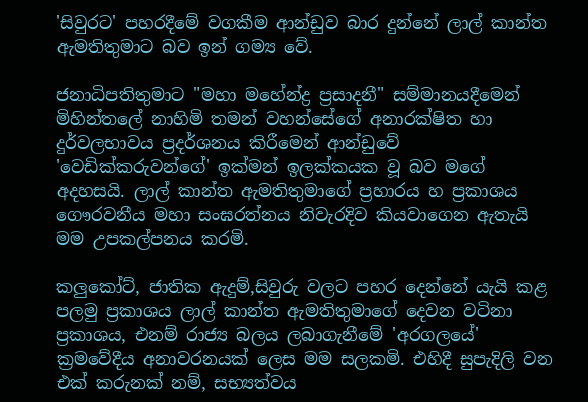'සිවුරට' පහරදීමේ වගකීම ආන්ඩුව බාර දුන්නේ ලාල් කාන්ත ඇමතිතුමාට බව ඉන් ගම්‍ය වේ.

ජනාධිපතිතුමාට "මහා මහේන්ද්‍ර ප්‍රසාදනී" සම්මානයදීමෙන් මිහින්තලේ නාහිමි තමන් වහන්සේගේ අනාරක්ෂිත හා දුර්වලභාවය ප්‍රදර්ශනය කිරීමෙන් ආන්ඩුවේ 'වෙඩික්කරුවන්ගේ' ඉක්මන් ඉලක්කයක වූ බව මගේ අදහසයි. ලාල් කාන්ත ඇමතිතුමාගේ ප්‍රහාරය හ ප්‍රකාශය ගෞරවනීය මහා සංඝරත්නය නිවැරදිව කියවාගෙන ඇතැයි මම උපකල්පනය කරමි.

කලුකෝට්, ජාතික ඇදුම්,සිවුරු වලට පහර දෙන්නේ යැයි කළ පලමු ප්‍රකාශය ලාල් කාන්ත ඇමතිතුමාගේ දෙවන වටිනා ප්‍රකාශය, එනම්‍ රාජ්‍ය බලය ලබාගැනීමේ 'අරගලයේ' ක්‍රමවේදීය අනාවරනයක් ලෙස මම සලකමි. එහිදී සුපැදිලි වන එක් කරුනක් නම්, සභ්‍යත්වය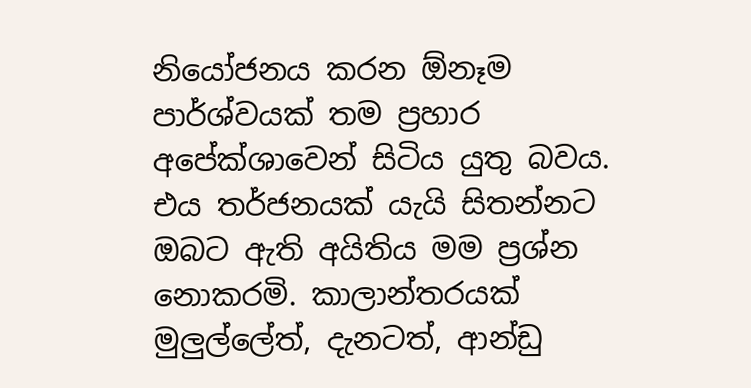නියෝජනය කරන ඕනෑම පාර්ශ්වයක් තම ප්‍රහාර අපේක්ශාවෙන් සිටිය යුතු බවය. එය තර්ජනයක් යැයි සිතන්නට ඔබට ඇති අයිතිය මම ප්‍රශ්න නොකරමි. කාලාන්තරයක් මුලුල්ලේත්, දැනටත්, ආන්ඩු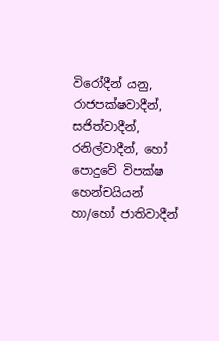විරෝදීන් යනු, රාජපක්ෂවාදීන්, සජිත්වාදීන්, රනිල්වාදීන්, හෝ පොදුවේ විපක්ෂ හෙන්චයියන් හා/හෝ ජාතිවාදීන්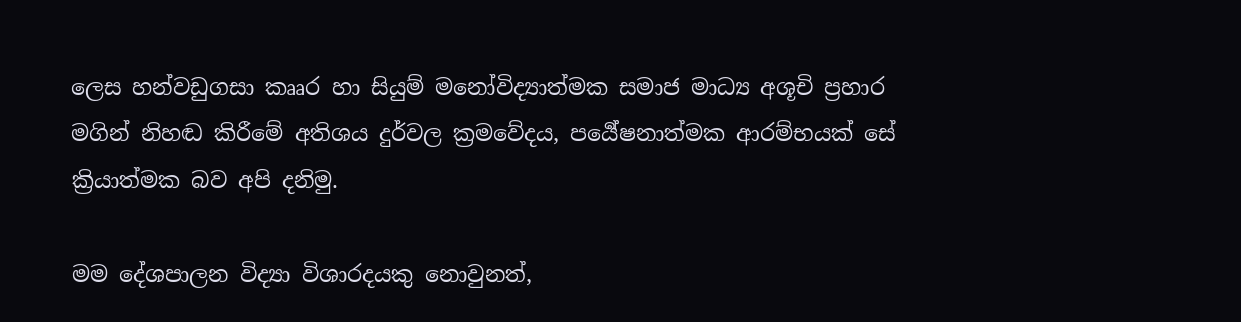ලෙස හන්වඩුගසා කෲර හා සියුම් මනෝවිද්‍යාත්මක සමාජ මාධ්‍ය අශූචි ප්‍රහාර මගින් නිහඬ කිරීමේ අතිශය දුර්වල ක්‍රමවේදය, පර්‍යේෂනාත්මක ආරම්භයක් සේ ක්‍රියාත්මක බව අපි දනිමු.

මම දේශපාලන විද්‍යා විශාරදයකු නොවුනත්,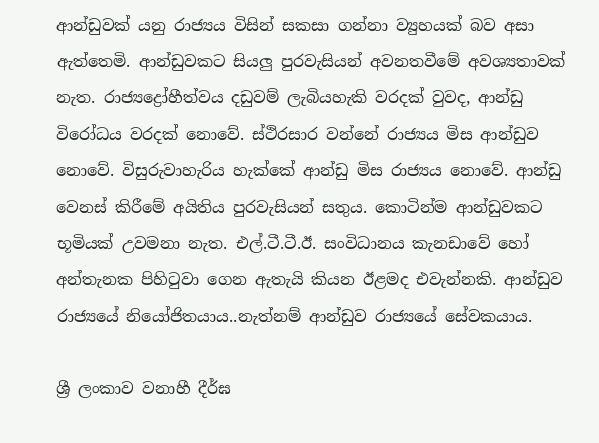ආන්ඩුවක් යනු රාජ්‍යය විසින් සකසා ගන්නා ව්‍යුහයක් බව අසා ඇත්තෙමි. ආන්ඩුවකට සියලු පුරවැසියන් අවනතවීමේ අවශ්‍යතාවක් නැත. රාජ්‍යද්‍රෝහීත්වය දඩුවම් ලැබියහැකි වරදක් වුවද, ආන්ඩු විරෝධය වරදක් නොවේ. ස්ථිරසාර වන්නේ රාජ්‍යය මිස ආන්ඩුව නොවේ. විසුරුවාහැරිය හැක්කේ ආන්ඩු මිස රාජ්‍යය නොවේ. ආන්ඩු වෙනස් කිරීමේ අයිතිය පුරවැසියන් සතුය. කොටින්ම ආන්ඩුවකට භූමියක් උවමනා නැත. එල්.ටී.ටී.ඊ. සංවිධානය කැනඩාවේ හෝ අන්තැනක පිහිටුවා ගෙන ඇතැයි කියන ඊළමද එවැන්නකි. ආන්ඩුව රාජ්‍යයේ නියෝජිතයාය..නැත්නම් ආන්ඩුව රාජ්‍යයේ සේවකයාය.

ශ්‍රී ලංකාව වනාහී දීර්ඝ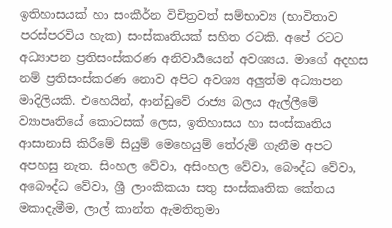ඉතිහාසයක් හා සංකීර්න විචිත්‍රවත් සම්භාව්‍ය (භාවිතාව පරස්පරවිය හැක) සංස්කෘතියක් සහිත රටකි. අපේ රටට අධ්‍යාපන ප්‍රතිසංස්කරණ අනිවාර්‍යයෙන් අවශ්‍යය. මාගේ අදහස නම් ප්‍රතිසංස්කරණ නොව අපිට අවශ්‍ය අලුත්ම අධ්‍යාපන මාදිලියකි. එහෙයින්, ආන්ඩුවේ රාජ්‍ය බලය ඇල්ලීමේ ව්‍යාපෘතියේ කොටසක් ලෙස, ඉතිහාසය හා සංස්කෘතිය ආසානාසි කිරීමේ සියුම් මෙහෙයුම් තේරුම් ගැනීම අපට අපහසු නැත. සිංහල වේවා, අසිංහල වේවා, බෞද්ධ වේවා, අබෞද්ධ වේවා, ශ්‍රී ලාංකිකයා සතු සංස්කෘතික කේතය මකාදැමීම, ලාල් කාන්ත ඇමතිතුමා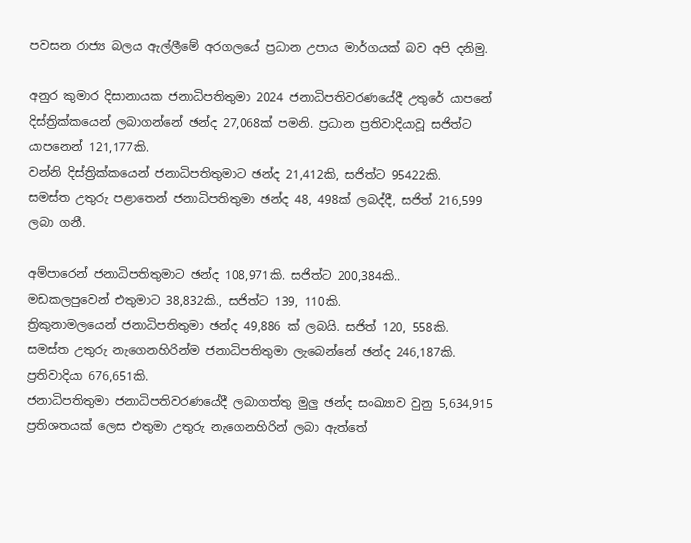පවසන රාජ්‍ය බලය ඇල්ලීමේ අරගලයේ ප්‍රධාන උපාය මාර්ගයක් බව අපි දනිමු.

අනුර කුමාර දිසානායක ජනාධිපතිතුමා 2024 ජනාධිපතිවරණයේදී උතුරේ යාපනේ දිස්ත්‍රික්කයෙන් ලබාගන්නේ ඡන්ද 27,068ක් පමනි. ප්‍රධාන ප්‍රතිවාදියාවූ සජිත්ට යාපනෙන් 121,177කි.
වන්නි දිස්ත්‍රික්කයෙන් ජනාධිපතිතුමාට ඡන්ද 21,412කි, සජිත්ට 95422කි.
සමස්ත උතුරු පළාතෙන් ජනාධිපතිතුමා ඡන්ද 48, 498ක් ලබද්දී, සජිත් 216,599 ලබා ගනී.

අම්පාරෙන් ජනාධිපතිතුමාට ඡන්ද 108,971කි. සජිත්ට 200,384කි..
මඩකලපුවෙන් එතුමාට 38,832කි., සජිත්ට 139, 110කි.
ත්‍රිකුනාමලයෙන් ජනාධිපතිතුමා ඡන්ද 49,886 ක් ලබයි. සජිත් 120, 558කි.
සමස්ත උතුරු නැගෙනහිරින්ම ජනාධිපතිතුමා ලැබෙන්නේ ඡන්ද 246,187කි. ප්‍රතිවාදියා 676,651කි.
ජනාධිපතිතුමා ජනාධිපතිවරණයේදී ලබාගත්තු මුලු ඡන්ද සංඛ්‍යාව වුනු 5,634,915 ප්‍රතිශතයක් ලෙස එතුමා උතුරු නැගෙනහිරින් ලබා ඇත්තේ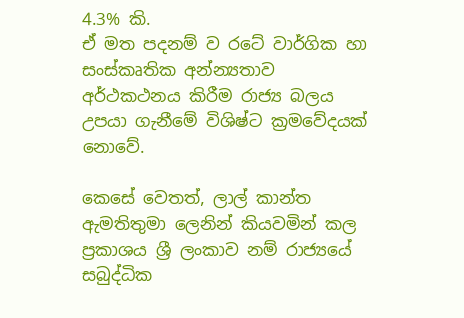4.3% කි.
ඒ මත පදනම් ව රටේ වාර්ගික හා සංස්කෘතික අන්න්‍යතාව අර්ථකථනය කිරීම රාජ්‍ය බලය උපයා ගැනීමේ විශිෂ්ට ක්‍රමවේදයක් නොවේ.

කෙසේ වෙතත්, ලාල් කාන්ත ඇමතිතුමා ලෙනින් කියවමින් කල ප්‍රකාශය ශ්‍රී ලංකාව නම් රාජ්‍යයේ සබුද්ධික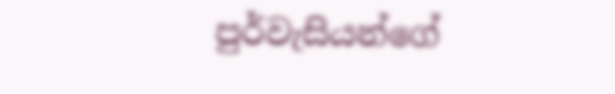පුර්වැසියන්ගේ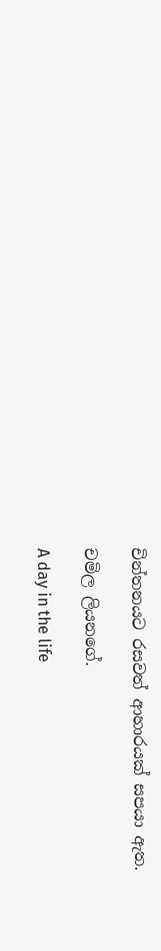චින්තනයට රසවත් ආහාරයක් සපයා ඇත.

චමිල ලියනගේ.

A day in the life